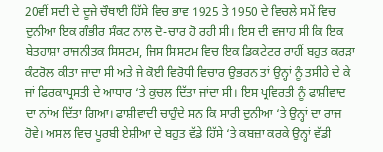20ਵੀਂ ਸਦੀ ਦੇ ਦੂਜੇ ਚੌਥਾਈ ਹਿੱਸੇ ਵਿਚ ਭਾਵ 1925 ਤੇ 1950 ਦੇ ਵਿਚਲੇ ਸਮੇਂ ਵਿਚ ਦੁਨੀਆ ਇਕ ਗੰਭੀਰ ਸੰਕਟ ਨਾਲ ਦੋ-ਚਾਰ ਹੋ ਰਹੀ ਸੀ। ਇਸ ਦੀ ਵਜਾਹ ਸੀ ਕਿ ਇਕ ਬੇਤਹਾਸ਼ਾ ਰਾਜਨੀਤਕ ਸਿਸਟਮ, ਜਿਸ ਸਿਸਟਮ ਵਿਚ ਇਕ ਡਿਕਟੇਟਰ ਰਾਹੀਂ ਬਹੁਤ ਕਰੜਾ ਕੰਟਰੋਲ ਕੀਤਾ ਜਾਦਾ ਸੀ ਅਤੇ ਜੇ ਕੋਈ ਵਿਰੋਧੀ ਵਿਚਾਰ ਉਭਰਨ ਤਾਂ ਉਨ੍ਹਾਂ ਨੂੰ ਤਸੀਹੇ ਦੇ ਕੇ ਜਾਂ ਫਿਰਕਾਪ੍ਰਸਤੀ ਦੇ ਆਧਾਰ ‘ਤੇ ਕੁਚਲ ਦਿੱਤਾ ਜਾਂਦਾ ਸੀ। ਇਸ ਪ੍ਰਵਿਰਤੀ ਨੂੰ ਫਾਸ਼ੀਵਾਦ ਦਾ ਨਾਂਅ ਦਿੱਤਾ ਗਿਆ। ਫਾਸ਼ੀਵਾਦੀ ਚਾਹੁੰਦੇ ਸਨ ਕਿ ਸਾਰੀ ਦੁਨੀਆ ‘ਤੇ ਉਨ੍ਹਾਂ ਦਾ ਰਾਜ ਹੋਵੇ। ਅਸਲ ਵਿਚ ਪੂਰਬੀ ਏਸ਼ੀਆ ਦੇ ਬਹੁਤ ਵੱਡੇ ਹਿੱਸੇ ‘ਤੇ ਕਬਜ਼ਾ ਕਰਕੇ ਉਨ੍ਹਾਂ ਵੱਡੀ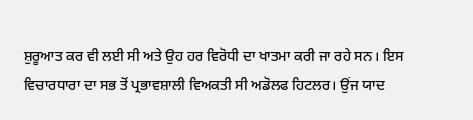ਸ਼ੁਰੂਆਤ ਕਰ ਵੀ ਲਈ ਸੀ ਅਤੇ ਉਹ ਹਰ ਵਿਰੋਧੀ ਦਾ ਖਾਤਮਾ ਕਰੀ ਜਾ ਰਹੇ ਸਨ। ਇਸ ਵਿਚਾਰਧਾਰਾ ਦਾ ਸਭ ਤੋਂ ਪ੍ਰਭਾਵਸ਼ਾਲੀ ਵਿਅਕਤੀ ਸੀ ਅਡੋਲਫ ਹਿਟਲਰ। ਉਂਜ ਯਾਦ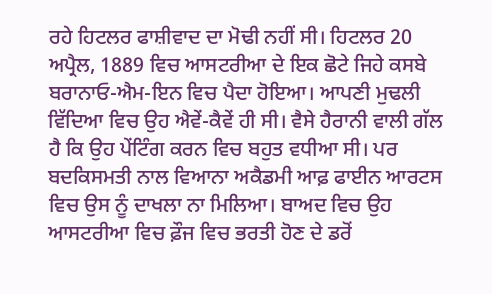ਰਹੇ ਹਿਟਲਰ ਫਾਸ਼ੀਵਾਦ ਦਾ ਮੋਢੀ ਨਹੀਂ ਸੀ। ਹਿਟਲਰ 20 ਅਪ੍ਰੈਲ, 1889 ਵਿਚ ਆਸਟਰੀਆ ਦੇ ਇਕ ਛੋਟੇ ਜਿਹੇ ਕਸਬੇ ਬਰਾਨਾਓ-ਐਮ-ਇਨ ਵਿਚ ਪੈਦਾ ਹੋਇਆ। ਆਪਣੀ ਮੁਢਲੀ ਵਿੱਦਿਆ ਵਿਚ ਉਹ ਐਵੇਂ-ਕੈਵੇਂ ਹੀ ਸੀ। ਵੈਸੇ ਹੈਰਾਨੀ ਵਾਲੀ ਗੱਲ ਹੈ ਕਿ ਉਹ ਪੇਂਟਿੰਗ ਕਰਨ ਵਿਚ ਬਹੁਤ ਵਧੀਆ ਸੀ। ਪਰ ਬਦਕਿਸਮਤੀ ਨਾਲ ਵਿਆਨਾ ਅਕੈਡਮੀ ਆਫ਼ ਫਾਈਨ ਆਰਟਸ ਵਿਚ ਉਸ ਨੂੰ ਦਾਖਲਾ ਨਾ ਮਿਲਿਆ। ਬਾਅਦ ਵਿਚ ਉਹ ਆਸਟਰੀਆ ਵਿਚ ਫ਼ੌਜ ਵਿਚ ਭਰਤੀ ਹੋਣ ਦੇ ਡਰੋਂ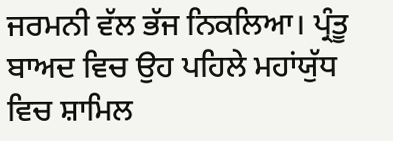ਜਰਮਨੀ ਵੱਲ ਭੱਜ ਨਿਕਲਿਆ। ਪ੍ਰੰਤੂ ਬਾਅਦ ਵਿਚ ਉਹ ਪਹਿਲੇ ਮਹਾਂਯੁੱਧ ਵਿਚ ਸ਼ਾਮਿਲ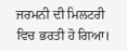ਜਰਮਨੀ ਦੀ ਮਿਲਟਰੀ ਵਿਚ ਭਰਤੀ ਹੋ ਗਿਆ।